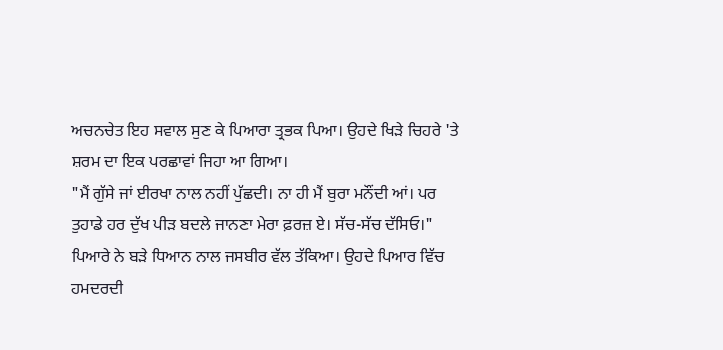ਅਚਨਚੇਤ ਇਹ ਸਵਾਲ ਸੁਣ ਕੇ ਪਿਆਰਾ ਤ੍ਰਭਕ ਪਿਆ। ਉਹਦੇ ਖਿੜੇ ਚਿਹਰੇ 'ਤੇ ਸ਼ਰਮ ਦਾ ਇਕ ਪਰਛਾਵਾਂ ਜਿਹਾ ਆ ਗਿਆ।
"ਮੈਂ ਗੁੱਸੇ ਜਾਂ ਈਰਖਾ ਨਾਲ ਨਹੀਂ ਪੁੱਛਦੀ। ਨਾ ਹੀ ਮੈਂ ਬੁਰਾ ਮਨੌਂਦੀ ਆਂ। ਪਰ ਤੁਹਾਡੇ ਹਰ ਦੁੱਖ ਪੀੜ ਬਦਲੇ ਜਾਨਣਾ ਮੇਰਾ ਫ਼ਰਜ਼ ਏ। ਸੱਚ-ਸੱਚ ਦੱਸਿਓ।"
ਪਿਆਰੇ ਨੇ ਬੜੇ ਧਿਆਨ ਨਾਲ ਜਸਬੀਰ ਵੱਲ ਤੱਕਿਆ। ਉਹਦੇ ਪਿਆਰ ਵਿੱਚ ਹਮਦਰਦੀ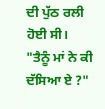ਦੀ ਪੁੱਠ ਰਲੀ ਹੋਈ ਸੀ। "ਤੈਨੂੰ ਮਾਂ ਨੇ ਕੀ ਦੱਸਿਆ ਏ ?"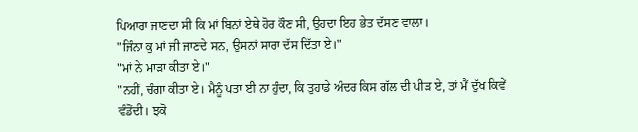ਪਿਆਰਾ ਜਾਣਦਾ ਸੀ ਕਿ ਮਾਂ ਬਿਨਾਂ ਏਥੇ ਹੋਰ ਕੌਣ ਸੀ, ਉਹਦਾ ਇਹ ਭੇਤ ਦੱਸਣ ਵਾਲਾ।
"ਜਿੰਨਾ ਕੁ ਮਾਂ ਜੀ ਜਾਣਦੇ ਸਨ, ਉਸਨਾਂ ਸਾਰਾ ਦੱਸ ਦਿੱਤਾ ਏ।"
"ਮਾਂ ਨੇ ਮਾੜਾ ਕੀਤਾ ਏ।"
"ਨਹੀਂ, ਚੰਗਾ ਕੀਤਾ ਏ। ਮੈਨੂੰ ਪਤਾ ਈ ਨਾ ਹੁੰਦਾ, ਕਿ ਤੁਹਾਡੇ ਅੰਦਰ ਕਿਸ ਗੱਲ ਦੀ ਪੀੜ ਏ, ਤਾਂ ਮੈਂ ਦੁੱਖ ਕਿਵੇਂ ਵੰਡੋਂਦੀ। ਝਕੋ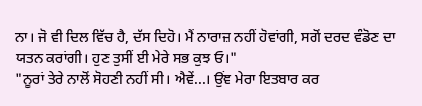ਨਾ। ਜੋ ਵੀ ਦਿਲ ਵਿੱਚ ਹੈ, ਦੱਸ ਦਿਹੋ। ਮੈਂ ਨਾਰਾਜ਼ ਨਹੀਂ ਹੋਵਾਂਗੀ, ਸਗੋਂ ਦਰਦ ਵੰਡੋਣ ਦਾ ਯਤਨ ਕਰਾਂਗੀ। ਹੁਣ ਤੁਸੀਂ ਈ ਮੇਰੇ ਸਭ ਕੁਝ ਓ।"
"ਨੂਰਾਂ ਤੇਰੇ ਨਾਲੋਂ ਸੋਹਣੀ ਨਹੀਂ ਸੀ। ਐਵੇਂ...। ਉਂਞ ਮੇਰਾ ਇਤਬਾਰ ਕਰ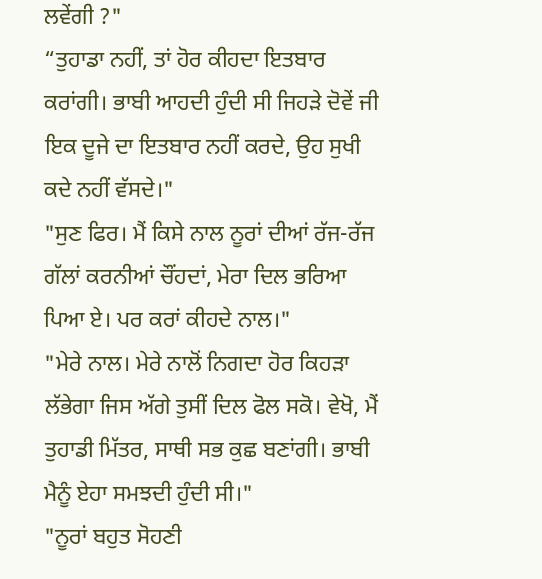ਲਵੇਂਗੀ ?"
“ਤੁਹਾਡਾ ਨਹੀਂ, ਤਾਂ ਹੋਰ ਕੀਹਦਾ ਇਤਬਾਰ ਕਰਾਂਗੀ। ਭਾਬੀ ਆਹਦੀ ਹੁੰਦੀ ਸੀ ਜਿਹੜੇ ਦੋਵੇਂ ਜੀ ਇਕ ਦੂਜੇ ਦਾ ਇਤਬਾਰ ਨਹੀਂ ਕਰਦੇ, ਉਹ ਸੁਖੀ ਕਦੇ ਨਹੀਂ ਵੱਸਦੇ।"
"ਸੁਣ ਫਿਰ। ਮੈਂ ਕਿਸੇ ਨਾਲ ਨੂਰਾਂ ਦੀਆਂ ਰੱਜ-ਰੱਜ ਗੱਲਾਂ ਕਰਨੀਆਂ ਚੌਂਹਦਾਂ, ਮੇਰਾ ਦਿਲ ਭਰਿਆ ਪਿਆ ਏ। ਪਰ ਕਰਾਂ ਕੀਹਦੇ ਨਾਲ।"
"ਮੇਰੇ ਨਾਲ। ਮੇਰੇ ਨਾਲੋਂ ਨਿਗਦਾ ਹੋਰ ਕਿਹੜਾ ਲੱਭੇਗਾ ਜਿਸ ਅੱਗੇ ਤੁਸੀਂ ਦਿਲ ਫੋਲ ਸਕੋ। ਵੇਖੋ, ਮੈਂ ਤੁਹਾਡੀ ਮਿੱਤਰ, ਸਾਥੀ ਸਭ ਕੁਛ ਬਣਾਂਗੀ। ਭਾਬੀ ਮੈਨੂੰ ਏਹਾ ਸਮਝਦੀ ਹੁੰਦੀ ਸੀ।"
"ਨੂਰਾਂ ਬਹੁਤ ਸੋਹਣੀ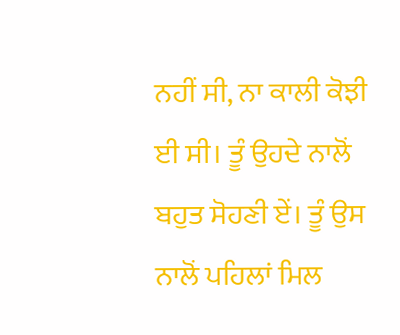ਨਹੀਂ ਸੀ, ਨਾ ਕਾਲੀ ਕੋਝੀ ਈ ਸੀ। ਤੂੰ ਉਹਦੇ ਨਾਲੋਂ ਬਹੁਤ ਸੋਹਣੀ ਏਂ। ਤੂੰ ਉਸ ਨਾਲੋਂ ਪਹਿਲਾਂ ਮਿਲ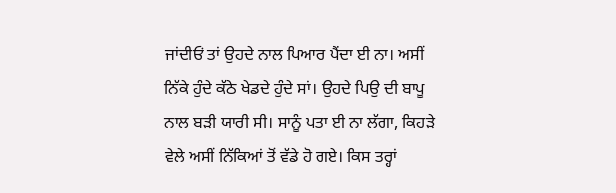ਜਾਂਦੀਓਂ ਤਾਂ ਉਹਦੇ ਨਾਲ ਪਿਆਰ ਪੈਂਦਾ ਈ ਨਾ। ਅਸੀਂ ਨਿੱਕੇ ਹੁੰਦੇ ਕੱਠੇ ਖੇਡਦੇ ਹੁੰਦੇ ਸਾਂ। ਉਹਦੇ ਪਿਉ ਦੀ ਬਾਪੂ ਨਾਲ ਬੜੀ ਯਾਰੀ ਸੀ। ਸਾਨੂੰ ਪਤਾ ਈ ਨਾ ਲੱਗਾ, ਕਿਹੜੇ ਵੇਲੇ ਅਸੀਂ ਨਿੱਕਿਆਂ ਤੋਂ ਵੱਡੇ ਹੋ ਗਏ। ਕਿਸ ਤਰ੍ਹਾਂ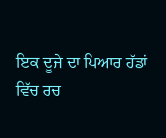ਇਕ ਦੂਜੇ ਦਾ ਪਿਆਰ ਹੱਡਾਂ ਵਿੱਚ ਰਚ